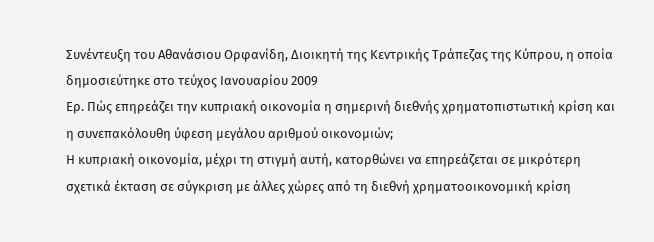Συνέντευξη του Αθανάσιου Ορφανίδη, Διοικητή της Κεντρικής Τράπεζας της Κύπρου, η οποία δημοσιεύτηκε στο τεύχος Ιανουαρίου 2009
Ερ. Πώς επηρεάζει την κυπριακή οικονομία η σημερινή διεθνής χρηματοπιστωτική κρίση και η συνεπακόλουθη ύφεση μεγάλου αριθμού οικονομιών;
Η κυπριακή οικονομία, μέχρι τη στιγμή αυτή, κατορθώνει να επηρεάζεται σε μικρότερη σχετικά έκταση σε σύγκριση με άλλες χώρες από τη διεθνή χρηματοοικονομική κρίση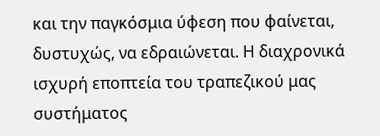και την παγκόσμια ύφεση που φαίνεται, δυστυχώς, να εδραιώνεται. Η διαχρονικά ισχυρή εποπτεία του τραπεζικού μας συστήματος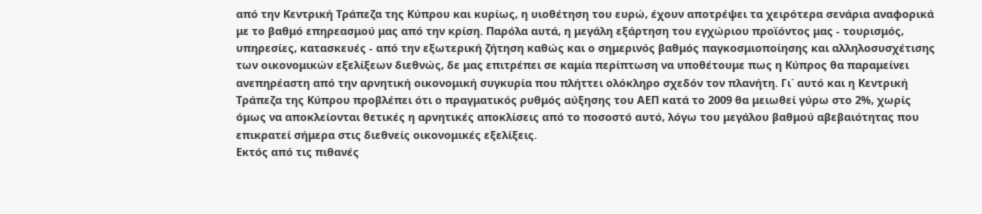από την Κεντρική Τράπεζα της Κύπρου και κυρίως, η υιοθέτηση του ευρώ, έχουν αποτρέψει τα χειρότερα σενάρια αναφορικά με το βαθμό επηρεασμού μας από την κρίση. Παρόλα αυτά, η μεγάλη εξάρτηση του εγχώριου προϊόντος μας - τουρισμός, υπηρεσίες, κατασκευές - από την εξωτερική ζήτηση καθώς και ο σημερινός βαθμός παγκοσμιοποίησης και αλληλοσυσχέτισης των οικονομικών εξελίξεων διεθνώς, δε μας επιτρέπει σε καμία περίπτωση να υποθέτουμε πως η Κύπρος θα παραμείνει ανεπηρέαστη από την αρνητική οικονομική συγκυρία που πλήττει ολόκληρο σχεδόν τον πλανήτη. Γι΄ αυτό και η Κεντρική Τράπεζα της Κύπρου προβλέπει ότι ο πραγματικός ρυθμός αύξησης του ΑΕΠ κατά το 2009 θα μειωθεί γύρω στο 2%, χωρίς όμως να αποκλείονται θετικές η αρνητικές αποκλίσεις από το ποσοστό αυτό, λόγω του μεγάλου βαθμού αβεβαιότητας που επικρατεί σήμερα στις διεθνείς οικονομικές εξελίξεις.
Εκτός από τις πιθανές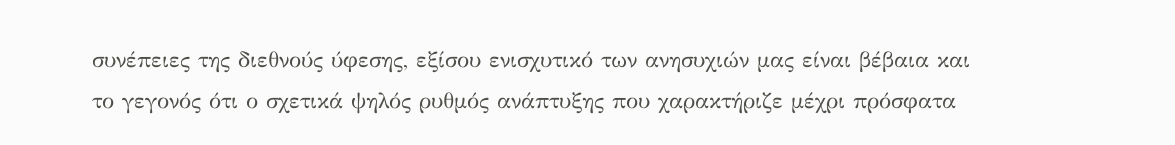συνέπειες της διεθνούς ύφεσης, εξίσου ενισχυτικό των ανησυχιών μας είναι βέβαια και το γεγονός ότι ο σχετικά ψηλός ρυθμός ανάπτυξης που χαρακτήριζε μέχρι πρόσφατα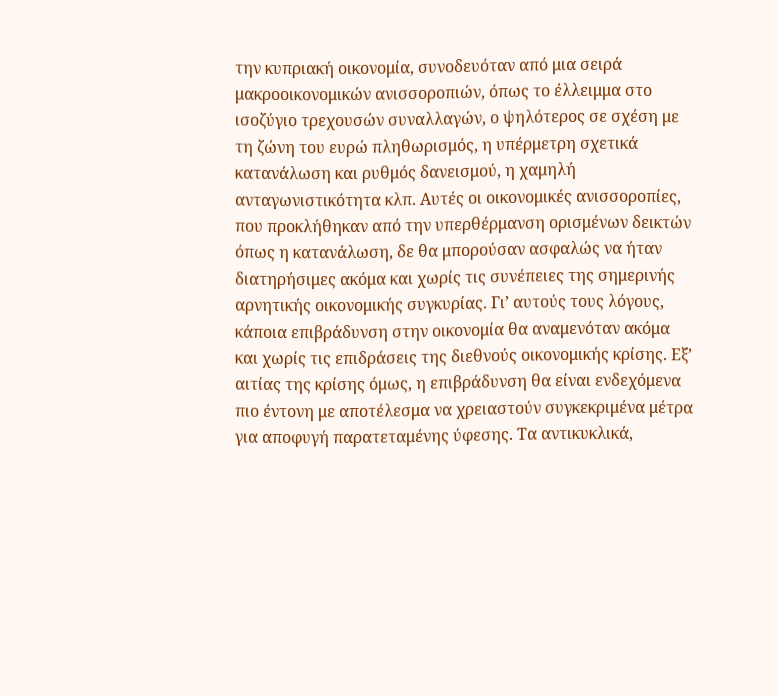την κυπριακή οικονομία, συνοδευόταν από μια σειρά μακροοικονομικών ανισσοροπιών, όπως το έλλειμμα στο ισοζύγιο τρεχουσών συναλλαγών, ο ψηλότερος σε σχέση με τη ζώνη του ευρώ πληθωρισμός, η υπέρμετρη σχετικά κατανάλωση και ρυθμός δανεισμού, η χαμηλή ανταγωνιστικότητα κλπ. Αυτές οι οικονομικές ανισσοροπίες, που προκλήθηκαν από την υπερθέρμανση ορισμένων δεικτών όπως η κατανάλωση, δε θα μπορούσαν ασφαλώς να ήταν διατηρήσιμες ακόμα και χωρίς τις συνέπειες της σημερινής αρνητικής οικονομικής συγκυρίας. Γι’ αυτούς τους λόγους, κάποια επιβράδυνση στην οικονομία θα αναμενόταν ακόμα και χωρίς τις επιδράσεις της διεθνούς οικονομικής κρίσης. Εξ’ αιτίας της κρίσης όμως, η επιβράδυνση θα είναι ενδεχόμενα πιο έντονη με αποτέλεσμα να χρειαστούν συγκεκριμένα μέτρα για αποφυγή παρατεταμένης ύφεσης. Τα αντικυκλικά,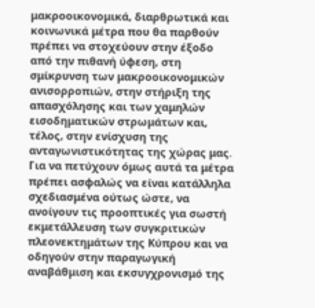μακροοικονομικά, διαρθρωτικά και κοινωνικά μέτρα που θα παρθούν πρέπει να στοχεύουν στην έξοδο από την πιθανή ύφεση, στη σμίκρυνση των μακροοικονομικών ανισορροπιών, στην στήριξη της απασχόλησης και των χαμηλών εισοδηματικών στρωμάτων και, τέλος, στην ενίσχυση της ανταγωνιστικότητας της χώρας μας. Για να πετύχουν όμως αυτά τα μέτρα πρέπει ασφαλώς να είναι κατάλληλα σχεδιασμένα ούτως ώστε, να ανοίγουν τις προοπτικές για σωστή εκμετάλλευση των συγκριτικών πλεονεκτημάτων της Κύπρου και να οδηγούν στην παραγωγική αναβάθμιση και εκσυγχρονισμό της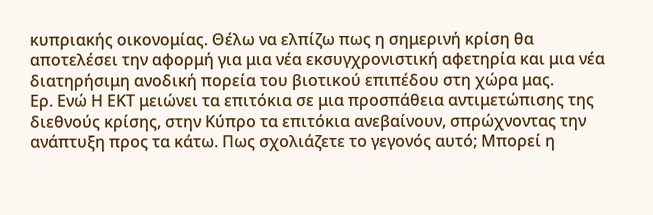κυπριακής οικονομίας. Θέλω να ελπίζω πως η σημερινή κρίση θα αποτελέσει την αφορμή για μια νέα εκσυγχρονιστική αφετηρία και μια νέα διατηρήσιμη ανοδική πορεία του βιοτικού επιπέδου στη χώρα μας.
Ερ. Ενώ Η ΕΚΤ μειώνει τα επιτόκια σε μια προσπάθεια αντιμετώπισης της διεθνούς κρίσης, στην Κύπρο τα επιτόκια ανεβαίνουν, σπρώχνοντας την ανάπτυξη προς τα κάτω. Πως σχολιάζετε το γεγονός αυτό; Μπορεί η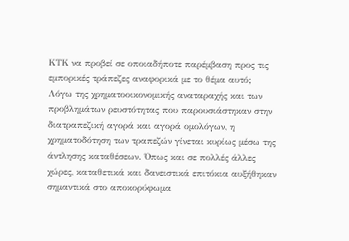ΚΤΚ να προβεί σε οποιαδήποτε παρέμβαση προς τις εμπορικές τράπεζες αναφορικά με το θέμα αυτό;
Λόγω της χρηματοοικονομικής αναταραχής και των προβλημάτων ρευστότητας που παρουσιάστηκαν στην διατραπεζική αγορά και αγορά ομολόγων, η χρηματοδότηση των τραπεζών γίνεται κυρίως μέσω της άντλησης καταθέσεων. Όπως και σε πολλές άλλες χώρες, καταθετικά και δανειστικά επιτόκια αυξήθηκαν σημαντικά στο αποκορύφωμα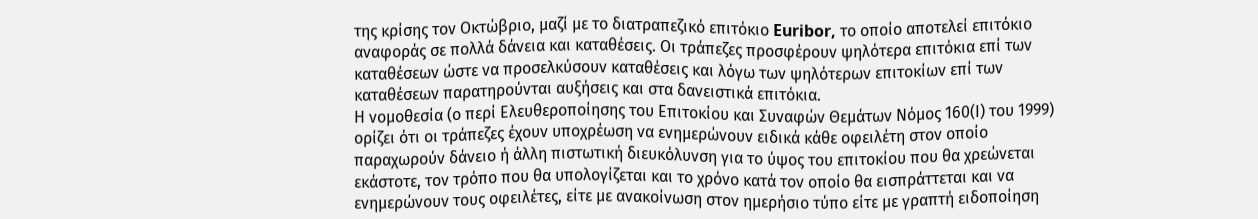της κρίσης τον Οκτώβριο, μαζί με το διατραπεζικό επιτόκιο Euribor, το οποίο αποτελεί επιτόκιο αναφοράς σε πολλά δάνεια και καταθέσεις. Οι τράπεζες προσφέρουν ψηλότερα επιτόκια επί των καταθέσεων ώστε να προσελκύσουν καταθέσεις και λόγω των ψηλότερων επιτοκίων επί των καταθέσεων παρατηρούνται αυξήσεις και στα δανειστικά επιτόκια.
Η νομοθεσία (ο περί Ελευθεροποίησης του Επιτοκίου και Συναφών Θεμάτων Νόμος 160(Ι) του 1999) ορίζει ότι οι τράπεζες έχουν υποχρέωση να ενημερώνουν ειδικά κάθε οφειλέτη στον οποίο παραχωρούν δάνειο ή άλλη πιστωτική διευκόλυνση για το ύψος του επιτοκίου που θα χρεώνεται εκάστοτε, τον τρόπο που θα υπολογίζεται και το χρόνο κατά τον οποίο θα εισπράττεται και να ενημερώνουν τους οφειλέτες, είτε με ανακοίνωση στον ημερήσιο τύπο είτε με γραπτή ειδοποίηση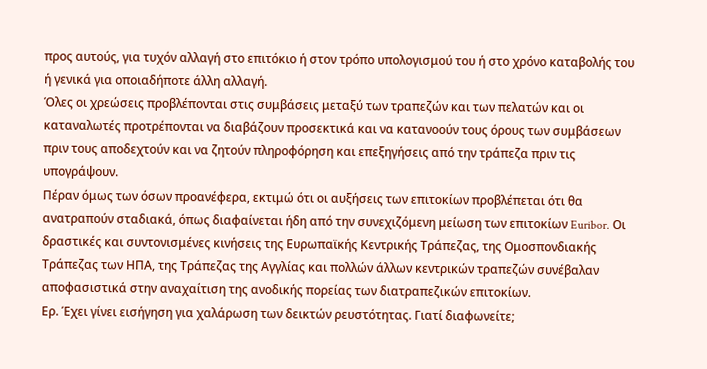προς αυτούς, για τυχόν αλλαγή στο επιτόκιο ή στον τρόπο υπολογισμού του ή στο χρόνο καταβολής του ή γενικά για οποιαδήποτε άλλη αλλαγή.
Όλες οι χρεώσεις προβλέπονται στις συμβάσεις μεταξύ των τραπεζών και των πελατών και οι καταναλωτές προτρέπονται να διαβάζουν προσεκτικά και να κατανοούν τους όρους των συμβάσεων πριν τους αποδεχτούν και να ζητούν πληροφόρηση και επεξηγήσεις από την τράπεζα πριν τις υπογράψουν.
Πέραν όμως των όσων προανέφερα, εκτιμώ ότι οι αυξήσεις των επιτοκίων προβλέπεται ότι θα ανατραπούν σταδιακά, όπως διαφαίνεται ήδη από την συνεχιζόμενη μείωση των επιτοκίων Euribor. Οι δραστικές και συντονισμένες κινήσεις της Ευρωπαϊκής Κεντρικής Τράπεζας, της Ομοσπονδιακής Τράπεζας των ΗΠΑ, της Τράπεζας της Αγγλίας και πολλών άλλων κεντρικών τραπεζών συνέβαλαν αποφασιστικά στην αναχαίτιση της ανοδικής πορείας των διατραπεζικών επιτοκίων.
Ερ. Έχει γίνει εισήγηση για χαλάρωση των δεικτών ρευστότητας. Γιατί διαφωνείτε;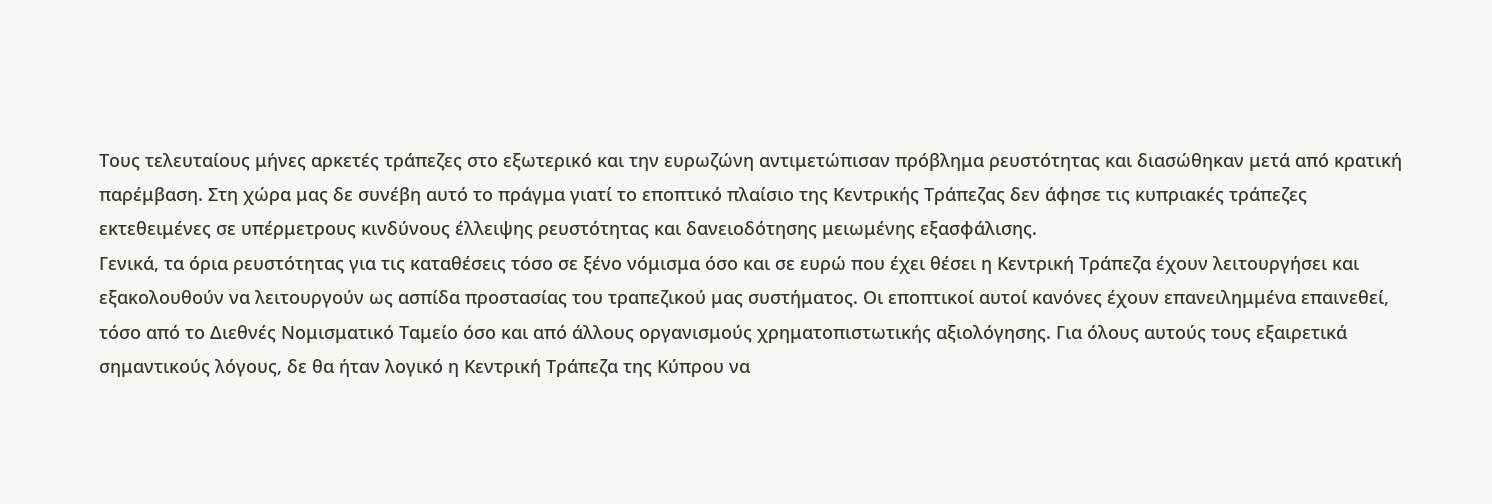Τους τελευταίους μήνες αρκετές τράπεζες στο εξωτερικό και την ευρωζώνη αντιμετώπισαν πρόβλημα ρευστότητας και διασώθηκαν μετά από κρατική παρέμβαση. Στη χώρα μας δε συνέβη αυτό το πράγμα γιατί το εποπτικό πλαίσιο της Κεντρικής Τράπεζας δεν άφησε τις κυπριακές τράπεζες εκτεθειμένες σε υπέρμετρους κινδύνους έλλειψης ρευστότητας και δανειοδότησης μειωμένης εξασφάλισης.
Γενικά, τα όρια ρευστότητας για τις καταθέσεις τόσο σε ξένο νόμισμα όσο και σε ευρώ που έχει θέσει η Κεντρική Τράπεζα έχουν λειτουργήσει και εξακολουθούν να λειτουργούν ως ασπίδα προστασίας του τραπεζικού μας συστήματος. Οι εποπτικοί αυτοί κανόνες έχουν επανειλημμένα επαινεθεί, τόσο από το Διεθνές Νομισματικό Ταμείο όσο και από άλλους οργανισμούς χρηματοπιστωτικής αξιολόγησης. Για όλους αυτούς τους εξαιρετικά σημαντικούς λόγους, δε θα ήταν λογικό η Κεντρική Τράπεζα της Κύπρου να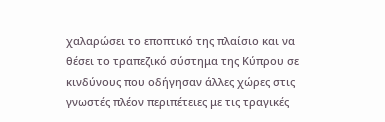χαλαρώσει το εποπτικό της πλαίσιο και να θέσει το τραπεζικό σύστημα της Κύπρου σε κινδύνους που οδήγησαν άλλες χώρες στις γνωστές πλέον περιπέτειες με τις τραγικές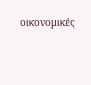οικονομικές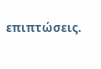επιπτώσεις.